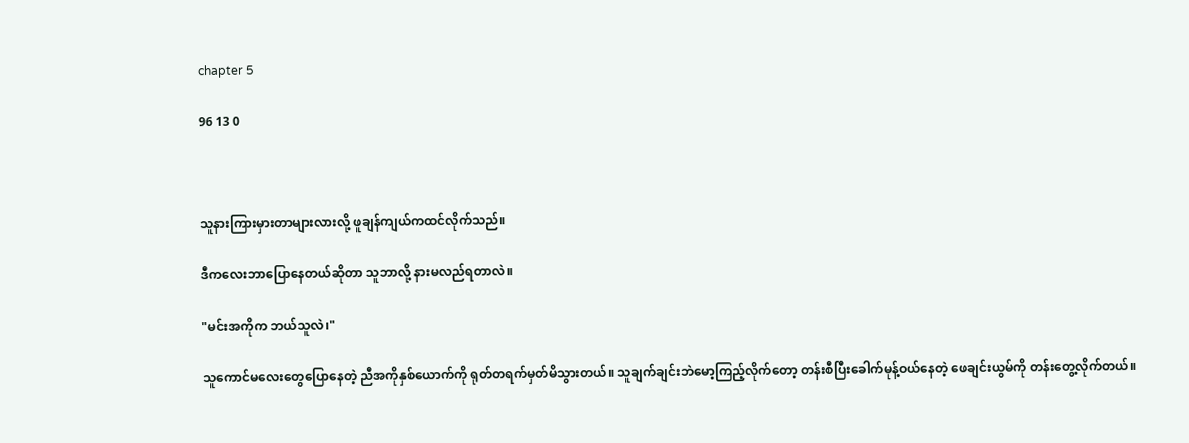chapter 5

96 13 0



သူနားကြားမှားတာများလားလို့ ဖူချန်ကျယ်ကထင်လိုက်သည်။

ဒီကလေးဘာပြောနေတယ်ဆိုတာ သူဘာလို့ နားမလည်ရတာလဲ။

"မင်းအကိုက ဘယ်သူလဲ၊"

သူကောင်မလေးတွေပြောနေတဲ့ ညီအကိုနှစ်ယောက်ကို ရုတ်တရက်မှတ်မိသွားတယ်။ သူချက်ချင်းဘဲမော့ကြည့်လိုက်တော့ တန်းစီပြီးခေါက်မုန့်ဝယ်နေတဲ့ ဖေချင်းယွမ်ကို တန်းတွေ့လိုက်တယ်။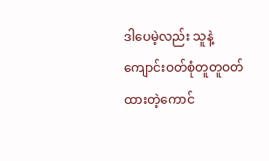ဒါပေမဲ့လည်း သူနဲ့ကျောင်းဝတ်စုံတူတူဝတ်ထားတဲ့ကောင်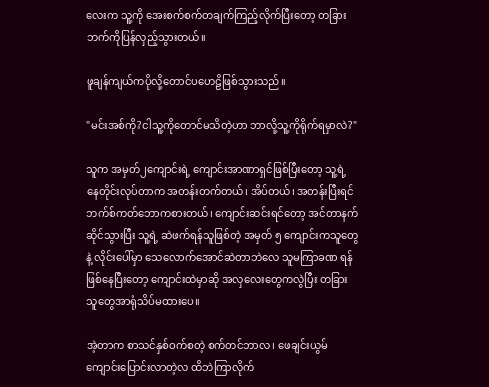လေးက သူ့ကို အေးစက်စက်တချက်ကြည့်လိုက်ပြီးတော့ တခြားဘက်ကိုပြန်လှည့်သွားတယ်။

ဖူချန်ကျယ်ကပိုလို့တောင်ပဟေဠိဖြစ်သွားသည်။

"မင်းအစ်ကို?ငါသူ့ကိုတောင်မသိတဲ့ဟာ ဘာလို့သူ့ကိုရိုက်ရမှာလဲ?"

သူက အမှတ်၂ကျောင်းရဲ့ ကျောင်းအာဏာရှင်ဖြစ်ပြီးတော့ သူ့ရဲ့ နေတိုင်းလုပ်တာက အတန်းတက်တယ်၊ အိပ်တယ်၊ အတန်းပြီးရင် ဘက်စ်ကတ်ဘောကစားတယ်၊ ‌ကျောင်းဆင်းရင်တော့ အင်တာနက်ဆိုင်သွားပြီး သူ့ရဲ့ ဆဲဖက်ရန်သူဖြစ်တဲ့ အမှတ် ၅ ကျောင်းကသူတွေနဲ့ လိုင်းပေါ်မှာ သေလောက်အောင်ဆဲတာဘဲလေ သူမကြာခဏ ရန်ဖြစ်နေပြီးတော့ ကျောင်းထဲမှာဆို အလှလေးတွေကလွဲပြီး တခြားသူတွေအာရုံသိပ်မထားပေ။

အဲ့တာက စာသင်နှစ်ဝက်စတဲ့ စက်တင်ဘာလ၊ ဖေချင်းယွမ်ကျောင်းပြောင်းလာတဲ့လ ထိဘဲကြာလိုက်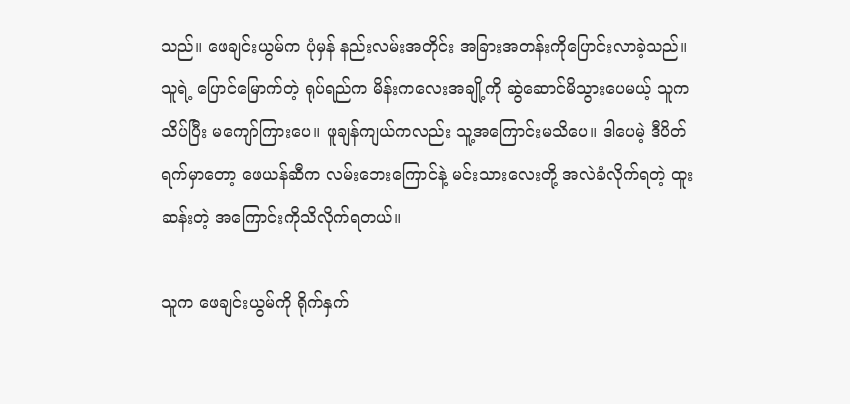သည်။ ဖေချင်းယွမ်က ပုံမှန် နည်းလမ်းအတိုင်း အခြားအတန်းကိုပြောင်းလာခဲ့သည်။ သူရဲ့ ပြောင်မြောက်တဲ့ ရုပ်ရည်က မိန်းကလေးအချို့ကို ဆွဲဆောင်မိသွားပေမယ့် သူက သိပ်ပြီး မကျော်ကြားပေ။ ဖူချန်ကျယ်ကလည်း သူ့အကြောင်းမသိပေ။ ဒါပေမဲ့ ဒီပိတ်ရက်မှာတော့ ဖေယန်ဆီက လမ်းဘေးကြောင်နဲ့ မင်းသားလေးတို့ အလဲခံလိုက်ရတဲ့ ထူးဆန်းတဲ့ အကြောင်းကိုသိလိုက်ရတယ်။

သူက ဖေချင်းယွမ်ကို ရိုက်နှက်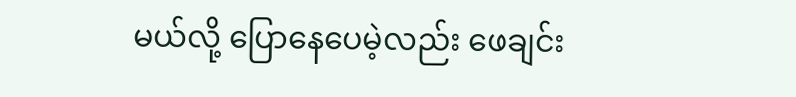မယ်လို့ ပြောနေပေမဲ့လည်း ဖေချင်း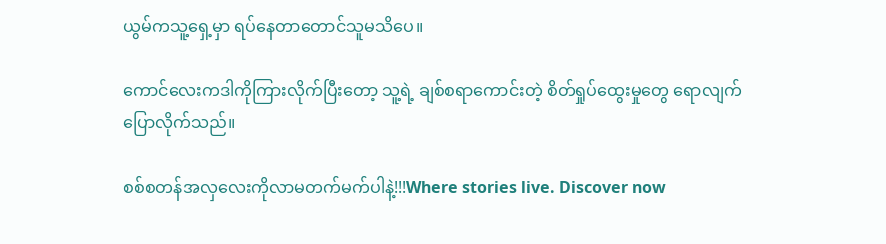ယွမ်ကသူ့ရှေ့မှာ ရပ်နေတာတောင်သူမသိပေ။

ကောင်လေးကဒါကိုကြားလိုက်ပြီးတော့ သူ့ရဲ့ ချစ်စရာကောင်းတဲ့ စိတ်ရှုပ်ထွေးမှုတွေ ရောလျက်ပြောလိုက်သည်။

စစ်စတန်အလှလေးကိုလာမတက်မက်ပါနဲ့!!!Where stories live. Discover now